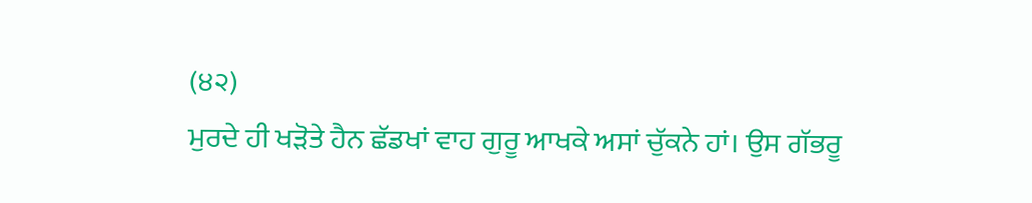(੪੨)
ਮੁਰਦੇ ਹੀ ਖੜੋਤੇ ਹੈਨ ਛੱਡਖਾਂ ਵਾਹ ਗੁਰੂ ਆਖਕੇ ਅਸਾਂ ਚੁੱਕਨੇ ਹਾਂ। ਉਸ ਗੱਭਰੂ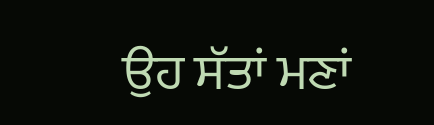ਉਹ ਸੱਤਾਂ ਮਣਾਂ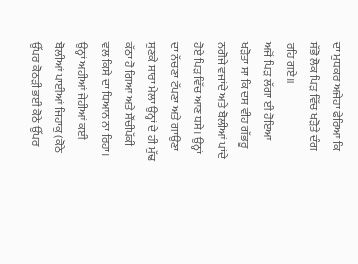ਦਾ ਮੁਧਕਰ ਅਜੇਹਾ ਫੇਰਿਆ ਕਿ ਸੱਭੋ ਲੋਕ ਪਿੜ ਵਿੱਚ ਖੜੋਤੇ ਦੰਗ ਰਹਿ ਗਏ॥
ਅਜੋਂ ਪਿੜ ਲੱਗਾ ਈ ਹੋਇਆ ਖੜੋਤਾ ਸਾ ਕਿ ਦਸ ਵੀਹ ਗੱਭਰੂ ਨਗੋਜੇ ਵਜਾਂਦੇ ਅਤੇ ਬੋਲੀਆਂ ਪਾਂਦੇ ਹੋਏ ਪਿੜ ਵਿੱਚ ਆਣ ਧਸੇ। ਉਨ੍ਹਾਂ ਦਾ ਨੱਚਣਾ ਟੱਪਣਾ ਅਤੇ ਗਾਉਣਾ ਸੁਣਕੇ ਸਾਰਾ ਮੇਲਾ ਉਨ੍ਹਾਂ ਦੇ ਹੀ ਮੁੱਢ ਕੱਠਾ ਹੋ ਗਿਆ ਅਤੇ ਸੌਂਚੀਪੱਕੀ ਵਲ ਕਿਸੇ ਦਾ ਧਿਆਨ ਨਾ ਰਿਹਾ। ਉਨ੍ਹਾਂ ਅਹੀਆਂ ਜੇਹੀਆਂ ਕਈ ਬੋਲੀਆਂ ਪਾਈਆਂ ਜਿਹਾਕੁ (ਕੋਠੇ ਉੱਪਰ ਕੋਠੜੀ ਭਈ ਕੋਠੇ ਉੱਪਰ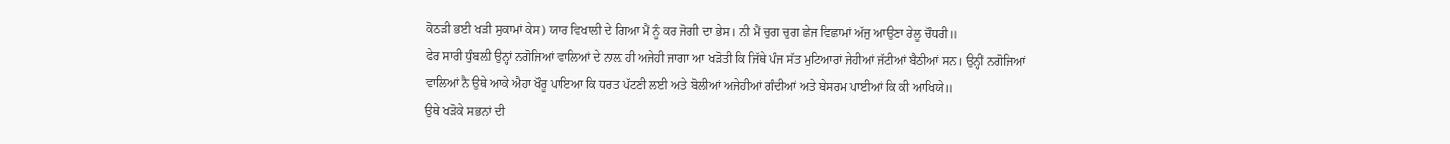ਕੋਠੜੀ ਭਈ ਖੜੀ ਸੁਕਾਮਾਂ ਕੇਸ) ਯਾਰ ਵਿਖਾਲੀ ਦੇ ਗਿਆ ਮੈਂ ਨੂੰ ਕਰ ਜੋਗੀ ਦਾ ਭੇਸ। ਨੀ ਮੈਂ ਚੁਗ ਚੁਗ ਛੇਜ ਵਿਛਾਮਾਂ ਅੱਜੁ ਆਉਣਾ ਰੇਲੂ ਚੌਧਰੀ॥
ਫੇਰ ਸਾਰੀ ਧੁੰਬਲ਼ੀ ਉਨ੍ਹਾਂ ਨਗੋਜਿਆਂ ਵਾਲਿਆਂ ਦੇ ਨਾਲ਼ ਹੀ ਅਜੇਹੀ ਜਾਗਾ ਆ ਖੜੋਤੀ ਕਿ ਜਿੱਥੇ ਪੰਜ ਸੱਤ ਮੁਟਿਆਰਾਂ ਜੇਹੀਆਂ ਜੱਟੀਆਂ ਬੈਠੀਆਂ ਸਨ। ਉਨ੍ਹੀਂ ਨਗੋਜਿਆਂ ਵਾਲਿਆਂ ਨੈ ਉਥੇ ਆਕੇ ਐਹਾ ਖੌਰੂ ਪਾਇਆ ਕਿ ਧਰਤ ਪੱਟਣੀ ਲਈ ਅਤੇ ਬੋਲੀਆਂ ਅਜੇਹੀਆਂ ਗੰਦੀਆਂ ਅਤੇ ਬੇਸਰਮ ਪਾਈਆਂ ਕਿ ਕੀ ਆਖਿਯੇ॥
ਉਥੇ ਖੜੋਕੇ ਸਭਨਾਂ ਦੀ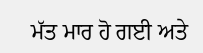ਮੱਤ ਮਾਰ ਹੋ ਗਈ ਅਤੇ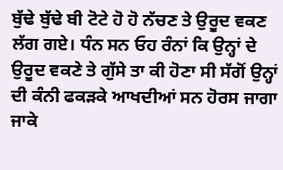ਬੁੱਢੇ ਬੁੱਢੇ ਬੀ ਟੋਟੇ ਹੋ ਹੋ ਨੱਚਣ ਤੇ ਉਰੂਦ ਵਕਣ ਲੱਗ ਗਏ। ਧੰਨ ਸਨ ਓਹ ਰੰਨਾਂ ਕਿ ਉਨ੍ਹਾਂ ਦੇ ਉਰੂਦ ਵਕਣੇ ਤੇ ਗੁੱਸੇ ਤਾ ਕੀ ਹੋਣਾ ਸੀ ਸੱਗੋਂ ਉਨ੍ਹਾਂ ਦੀ ਕੰਨੀ ਫਕੜਕੇ ਆਖਦੀਆਂ ਸਨ ਹੋਰਸ ਜਾਗਾ ਜਾਕੇ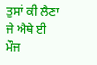ਤੁਸਾਂ ਕੀ ਲੈਣਾ ਜੇ ਐਥੇ ਈ ਮੌਜ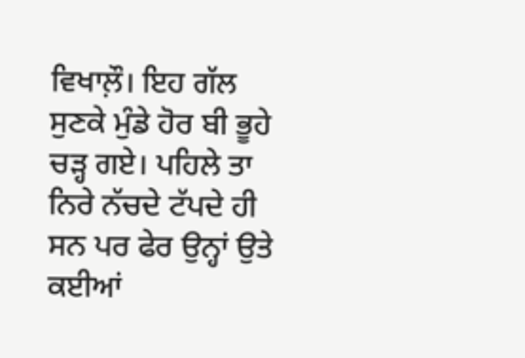ਵਿਖਾਲ਼ੌ। ਇਹ ਗੱਲ ਸੁਣਕੇ ਮੁੰਡੇ ਹੋਰ ਬੀ ਭੂਹੇ ਚੜ੍ਹ ਗਏ। ਪਹਿਲੇ ਤਾ ਨਿਰੇ ਨੱਚਦੇ ਟੱਪਦੇ ਹੀ ਸਨ ਪਰ ਫੇਰ ਉਨ੍ਹਾਂ ਉਤੇ ਕਈਆਂ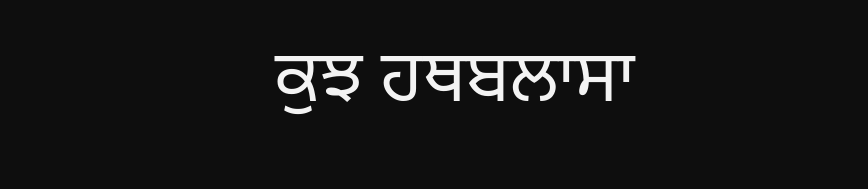ਕੁਝ ਹਥਬਲਾਸਾ